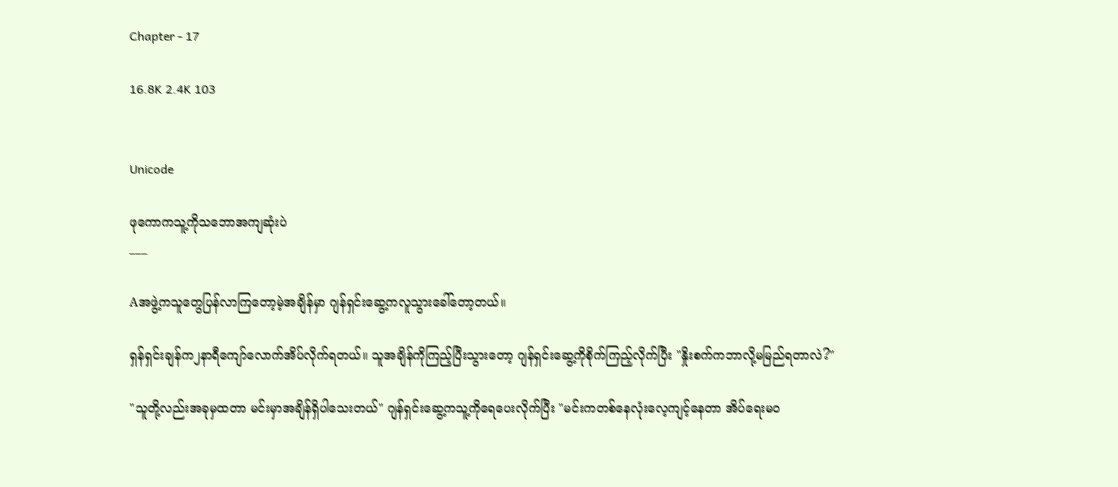Chapter - 17

16.8K 2.4K 103


Unicode

ဖုကောကသူ့ကိုသဘောအကျဆုံးပဲ
___

Aအဖွဲ့ကသူတွေပြန်လာကြတော့မဲ့အချိန်မှာ ဂျန်ရှင်းဆွေ့ကလူသွားခေါ်တော့တယ်။

ရှန်ရှင်းချန်က၂နာရီကျော်လောက်အိပ်လိုက်ရတယ်။ သူအချိန်ကိုကြည့်ပြီးသွားတော့ ဂျန်ရှင်းဆွေ့ကိုစိုက်ကြည့်လိုက်ပြီး "နှိုးစက်ကဘာလို့မမြည်ရတာလဲ?"

"သူတို့လည်းအခုမှထတာ မင်းမှာအချိန်ရှိပါသေးတယ်" ဂျန်ရှင်းဆွေ့ကသူ့ကိုရေပေးလိုက်ပြီး "မင်းကတစ်နေလုံးလေ့ကျင့်နေတာ အိပ်ရေးမဝ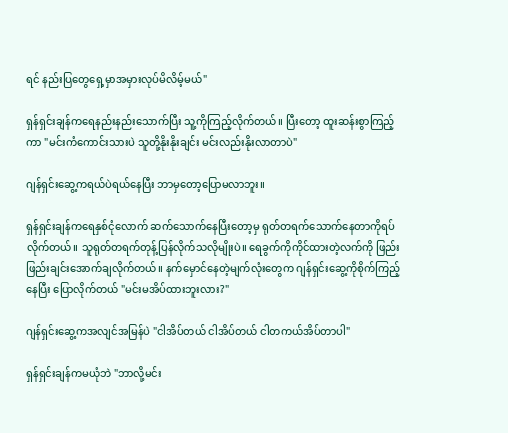ရင် နည်းပြတွေရှေ့မှာအမှားလုပ်မိလိမ့်မယ်"

ရှန်ရှင်းချန်ကရေနည်းနည်းသောက်ပြီး သူ့ကိုကြည့်လိုက်တယ်။ ပြီးတော့ ထူးဆန်းစွာကြည့်ကာ "မင်းကံကောင်းသားပဲ သူတို့နိုးနိုးချင်း မင်းလည်းနိုးလာတာပဲ"

ဂျန်ရှင်းဆွေ့ကရယ်ပဲရယ်နေပြီး ဘာမှတော့ပြောမလာဘူး။

ရှန်ရှင်းချန်ကရေနှစ်ငုံလောက် ဆက်သောက်နေပြီးတော့မှ ရုတ်တရက်သောက်နေတာကိုရပ်လိုက်တယ်။ သူရုတ်တရက်တုန့်ပြန်လိုက်သလိုမျိုးပဲ။ ရေခွက်ကိုကိုင်ထားတဲ့လက်ကို ဖြည်းဖြည်းချင်းအောက်ချလိုက်တယ်။ နက်မှောင်နေတဲ့မျက်လုံးတွေက ဂျန်ရှင်းဆွေ့ကိုစိုက်ကြည့်နေပြီး ပြောလိုက်တယ် "မင်းမအိပ်ထားဘူးလား?"

ဂျန်ရှင်းဆွေ့ကအလျင်အမြန်ပဲ "ငါအိပ်တယ် ငါအိပ်တယ် ငါတကယ်အိပ်တာပါ"

ရှန်ရှင်းချန်ကမယုံဘဲ "ဘာလို့မင်း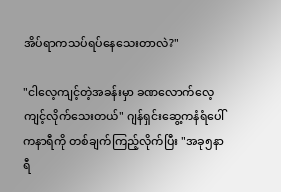အိပ်ရာကသပ်ရပ်နေသေးတာလဲ?"

"ငါလေ့ကျင့်တဲ့အခန်းမှာ ခဏလောက်လေ့ကျင့်လိုက်သေးတယ်" ဂျန်ရှင်းဆွေ့ကနံရံပေါ်ကနာရီကို တစ်ချက်ကြည့်လိုက်ပြီး "အခု၅နာရီ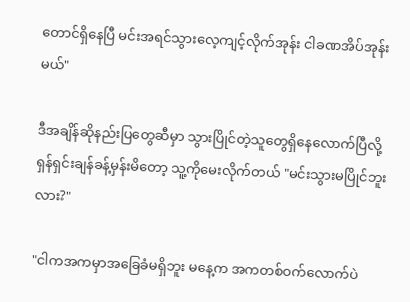တောင်ရှိနေပြီ မင်းအရင်သွားလေ့ကျင့်လိုက်အုန်း ငါခဏအိပ်အုန်းမယ်"

ဒီအချိန်ဆိုနည်းပြတွေဆီမှာ သွားပြိုင်တဲ့သူတွေရှိနေလောက်ပြီလို့ ရှန်ရှင်းချန်ခန့်မှန်းမိတော့ သူ့ကိုမေးလိုက်တယ် "မင်းသွားမပြိုင်ဘူးလား?"

"ငါကအကမှာအခြေခံမရှိဘူး မနေ့က အကတစ်ဝက်လောက်ပဲ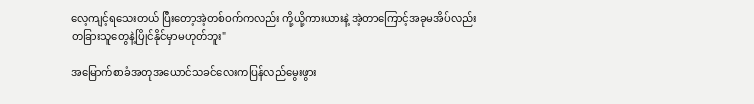လေ့ကျင့်ရသေးတယ် ပြီးတော့အဲ့တစ်ဝက်ကလည်း ကို့ယို့ကားယားနဲ့ အဲ့တာကြောင့်အခုမအိပ်လည်း တခြားသူတွေနဲ့ပြိုင်နိုင်မှာမဟုတ်ဘူး"

အမြောက်စာခံအတုအယောင်သခင်လေးကပြန်လည်မွေးဖွား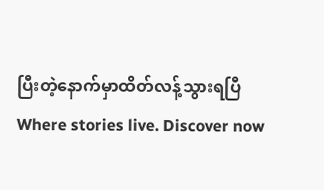ပြီးတဲ့နောက်မှာထိတ်လန့်သွားရပြီWhere stories live. Discover now